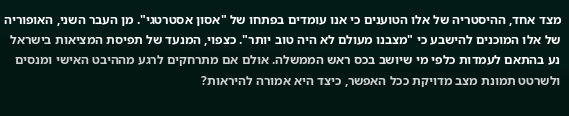מצד אחד, ההיסטריה של אלו הטוענים כי אנו עומדים בפתחו של "אסון אסטרטגי". מן העבר השני, האופוריה של אלו המוכנים להישבע כי "מצבנו מעולם לא היה טוב יותר". כצפוי, המנעד של תפיסת המציאות בישראל נע בהתאם לעמדות כלפי מי שיושב בכס ראש הממשלה. אולם אם מתרחקים לרגע מההיבט האישי ומנסים ולשרטט תמונת מצב מדויקת ככל האפשר, כיצד היא אמורה להיראות?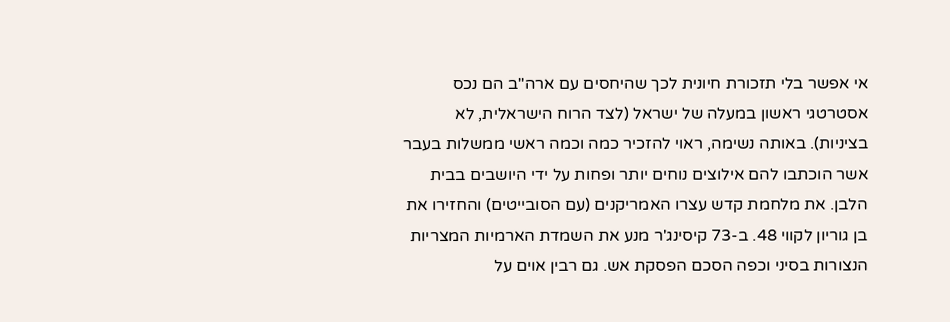אי אפשר בלי תזכורת חיונית לכך שהיחסים עם ארה"ב הם נכס אסטרטגי ראשון במעלה של ישראל (לצד הרוח הישראלית, לא בציניות). באותה נשימה, ראוי להזכיר כמה וכמה ראשי ממשלות בעבר אשר הוכתבו להם אילוצים נוחים יותר ופחות על ידי היושבים בבית הלבן. את מלחמת קדש עצרו האמריקנים (עם הסובייטים) והחזירו את בן גוריון לקווי 48. ב-73 קיסינג'ר מנע את השמדת הארמיות המצריות הנצורות בסיני וכפה הסכם הפסקת אש. גם רבין אוים על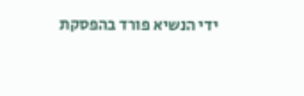ידי הנשיא פורד בהפסקת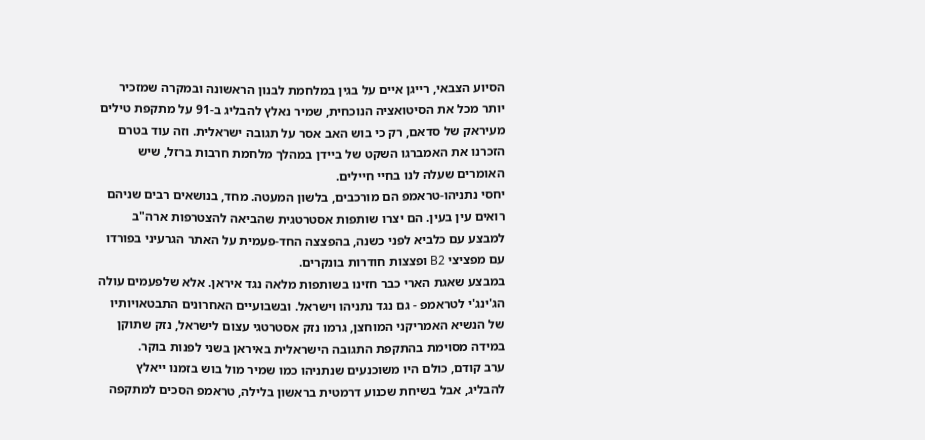הסיוע הצבאי, רייגן איים על בגין במלחמת לבנון הראשונה ובמקרה שמזכיר יותר מכל את הסיטואציה הנוכחית, שמיר נאלץ להבליג ב-91 על מתקפת טילים מעיראק של סדאם, רק כי בוש האב אסר על תגובה ישראלית. וזה עוד בטרם הזכרנו את האמברגו השקט של ביידן במהלך מלחמת חרבות ברזל, שיש האומרים שעלה לנו בחיי חיילים.
יחסי נתניהו-טראמפ הם מורכבים, בלשון המעטה. מחד, בנושאים רבים שניהם רואים עין בעין. הם יצרו שותפות אסטרטגית שהביאה להצטרפות ארה"ב למבצע עם כלביא לפני כשנה, בהפצצה החד-פעמית על האתר הגרעיני בפורדו עם מפציצי B2 ופצצות חודרות בונקרים.
במבצע שאגת הארי כבר חזינו בשותפות מלאה נגד איראן. אלא שלפעמים עולה הג'ינג'י לטראמפ - גם נגד נתניהו וישראל. ובשבועיים האחרונים התבטאויותיו של הנשיא האמריקני המוחצן, גרמו נזק אסטרטגי עצום לישראל, נזק שתוקן במידה מסוימת בהתקפת התגובה הישראלית באיראן בשני לפנות בוקר.
ערב קודם, כולם היו משוכנעים שנתניהו כמו שמיר מול בוש בזמנו ייאלץ להבליג, אבל בשיחת שכנוע דרמטית בראשון בלילה, טראמפ הסכים למתקפה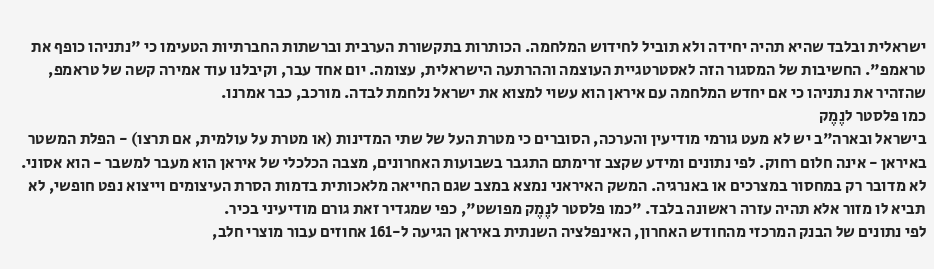ישראלית ובלבד שהיא תהיה יחידה ולא תוביל לחידוש המלחמה. הכותרות בתקשורת הערבית וברשתות החברתיות הטעימו כי "נתניהו כופף את טראמפ". החשיבות של המסגור הזה לאסטרטגיית העוצמה וההרתעה הישראלית, עצומה. יום אחד עבר, וקיבלנו עוד אמירה קשה של טראמפ, שהזהיר את נתניהו כי אם יחדש המלחמה עם איראן הוא עשוי למצוא את ישראל נלחמת לבדה. מורכב, כבר אמרנו.
כמו פלסטר לנֶמֶק
בישראל ובארה"ב יש לא מעט גורמי מודיעין והערכה, הסוברים כי מטרת העל של שתי המדינות (או מטרת על עולמית, אם תרצו) - הפלת המשטר באיראן - אינה חלום רחוק. לפי נתונים ומידע שקצב זרימתם התגבר בשבועות האחרונים, מצבה הכלכלי של איראן הוא מעבר למשבר - הוא אסוני. לא מדובר רק במחסור במצרכים או באנרגיה. המשק האיראני נמצא במצב שגם החייאה מלאכותית בדמות הסרת העיצומים וייצוא נפט חופשי, לא תביא לו מזור אלא תהיה עזרה ראשונה בלבד. "כמו פלסטר לנֶמֶק מפושט", כפי שמגדיר זאת גורם מודיעיני בכיר.
לפי נתונים של הבנק המרכזי מהחודש האחרון, האינפלציה השנתית באיראן הגיעה ל-161 אחוזים עבור מוצרי חלב,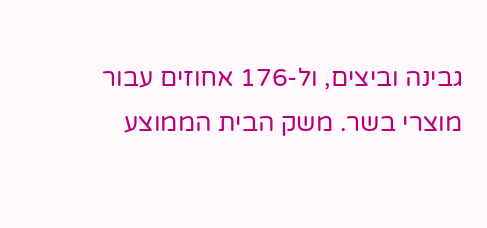גבינה וביצים, ול-176 אחוזים עבור מוצרי בשר. משק הבית הממוצע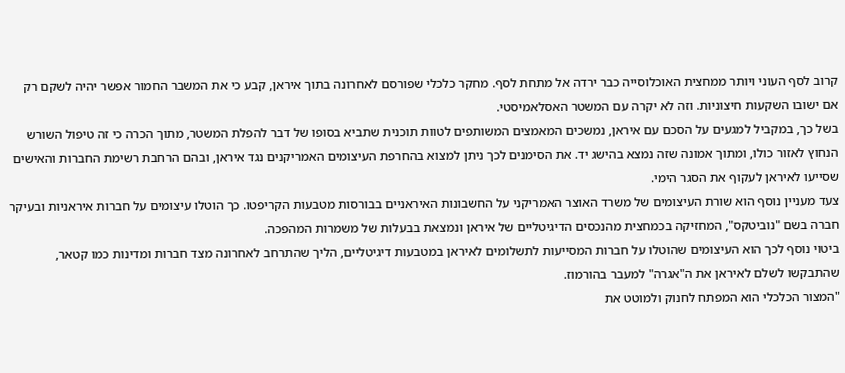קרוב לסף העוני ויותר ממחצית האוכלוסייה כבר ירדה אל מתחת לסף. מחקר כלכלי שפורסם לאחרונה בתוך איראן, קבע כי את המשבר החמור אפשר יהיה לשקם רק אם ישובו השקעות חיצוניות. וזה לא יקרה עם המשטר האסלאמיסטי.
בשל כך, במקביל למגעים על הסכם עם איראן, נמשכים המאמצים המשותפים לטוות תוכנית שתביא בסופו של דבר להפלת המשטר, מתוך הכרה כי זה טיפול השורש הנחוץ לאזור כולו, ומתוך אמונה שזה נמצא בהישג יד. את הסימנים לכך ניתן למצוא בהחרפת העיצומים האמריקנים נגד איראן, ובהם הרחבת רשימת החברות והאישים שסייעו לאיראן לעקוף את הסגר הימי.
צעד מעניין נוסף הוא שורת העיצומים של משרד האוצר האמריקני על החשבונות האיראניים בבורסות מטבעות הקריפטו. כך הוטלו עיצומים על חברות איראניות ובעיקר חברה בשם "נוביטקס", המחזיקה בכמחצית מהנכסים הדיגיטליים של איראן ונמצאת בבעלות של משמרות המהפכה.
ביטוי נוסף לכך הוא העיצומים שהוטלו על חברות המסייעות לתשלומים לאיראן במטבעות דיגיטליים, הליך שהתרחב לאחרונה מצד חברות ומדינות כמו קטאר, שהתבקשו לשלם לאיראן את ה"אגרה" למעבר בהורמוז.
"המצור הכלכלי הוא המפתח לחנוק ולמוטט את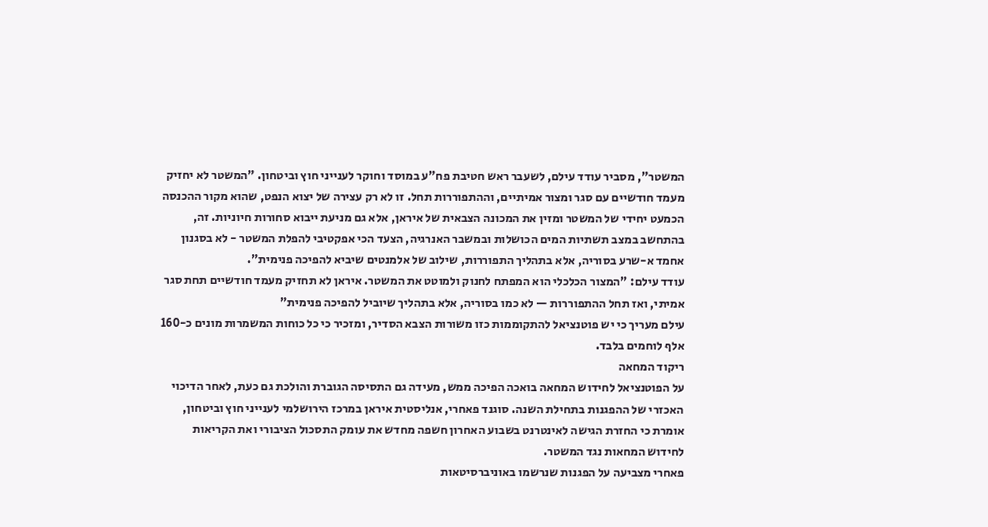המשטר", מסביר עודד עילם, לשעבר ראש חטיבת פח"ע במוסד וחוקר לענייני חוץ וביטחון. "המשטר לא יחזיק מעמד חודשיים עם סגר ומצור אמיתיים, וההתפוררות תחל. זו לא רק עצירה של יצוא הנפט, שהוא מקור ההכנסה הכמעט יחידי של המשטר ומזין את המכונה הצבאית של איראן, אלא גם מניעת ייבוא סחורות חיוניות. זה, בהתחשב במצב תשתיות המים הכושלות ובמשבר האנרגיה, הצעד הכי אפקטיבי להפלת המשטר - לא בסגנון אחמד א-שרע בסוריה, אלא בתהליך התפוררות, שילוב של אלמנטים שיביא להפיכה פנימית".
עודד עילם: "המצור הכלכלי הוא המפתח לחנוק ולמוטט את המשטר. איראן לא תחזיק מעמד חודשיים תחת סגר אמיתי, ואז תחל ההתפוררות — לא כמו בסוריה, אלא בתהליך שיוביל להפיכה פנימית"
עילם מעריך כי יש פוטנציאל להתקוממות כזו משורות הצבא הסדיר, ומזכיר כי כל כוחות המשמרות מונים כ-160 אלף לוחמים בלבד.
ריקוד המחאה
על הפוטנציאל לחידוש המחאה בואכה הפיכה ממש, מעידה גם התסיסה הגוברת והולכת גם כעת, לאחר הדיכוי האכזרי של ההפגנות בתחילת השנה. סוגנד פאחרי, אנליסטית איראן במרכז הירושלמי לענייני חוץ וביטחון, אומרת כי החזרת הגישה לאינטרנט בשבוע האחרון חשפה מחדש את עומק התסכול הציבורי ואת הקריאות לחידוש המחאות נגד המשטר.
פאחרי מצביעה על הפגנות שנרשמו באוניברסיטאות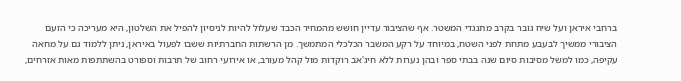ברחבי איראן ועל שיח גובר בקרב מתנגדי המשטר. אף שהציבור עדיין חושש מהמחיר הכבד שעלול להיות לניסיון להפיל את השלטון, היא מעריכה כי הזעם הציבורי ממשיך לבעבע מתחת לפני השטח, במיוחד על רקע המשבר הכלכלי המתמשך. מן הרשתות החברתיות ששבו לפעול באיראן, ניתן ללמוד גם על מחאה עקיפה, כמו למשל מסיבות סיום שנה בבתי ספר ובהן נערות ללא חיג'אב רוקדות מול קהל מעורב, או אירועי רחוב של תרבות וספורט בהשתתפות מאות אזרחים,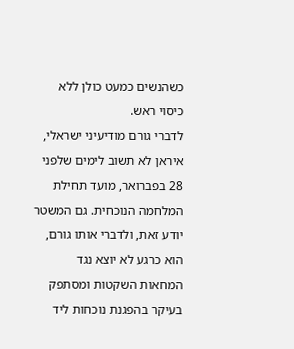כשהנשים כמעט כולן ללא כיסוי ראש.
לדברי גורם מודיעיני ישראלי, איראן לא תשוב לימים שלפני 28 בפברואר, מועד תחילת המלחמה הנוכחית. גם המשטר יודע זאת, ולדברי אותו גורם, הוא כרגע לא יוצא נגד המחאות השקטות ומסתפק בעיקר בהפגנת נוכחות ליד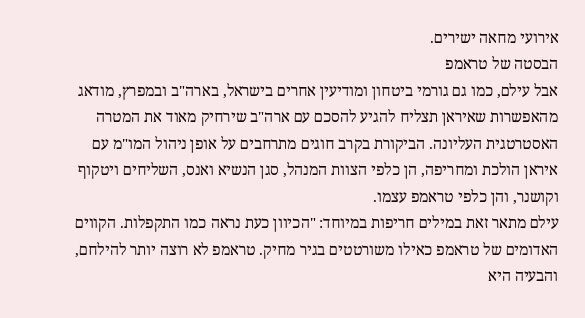אירועי מחאה ישירים.
הבסטה של טראמפ
אבל עילם, כמו גם גורמי ביטחון ומודיעין אחרים בישראל, בארה"ב ובמפרץ, מודאג מהאפשרות שאיראן תצליח להגיע להסכם עם ארה"ב שירחיק מאוד את המטרה האסטרטגית העליונה. הביקורת בקרב חוגים מתרחבים על אופן ניהול המו"מ עם איראן הולכת ומחריפה, הן כלפי הצוות המנהל, סגן הנשיא ואנס, השליחים ויטקוף וקושנר, והן כלפי טראמפ עצמו.
עילם מתאר זאת במילים חריפות במיוחד: "הכיוון כעת נראה כמו התקפלות. הקווים האדומים של טראמפ כאילו משורטטים בגיר מחיק. טראמפ לא רוצה יותר להילחם, והבעיה היא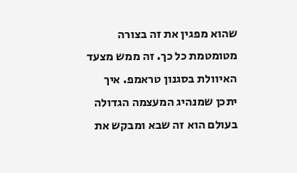שהוא מפגין את זה בצורה מטומטמת כל כך. זה ממש מצעד האיוולת בסגנון טראמפ. איך יתכן שמנהיג המעצמה הגדולה בעולם הוא זה שבא ומבקש את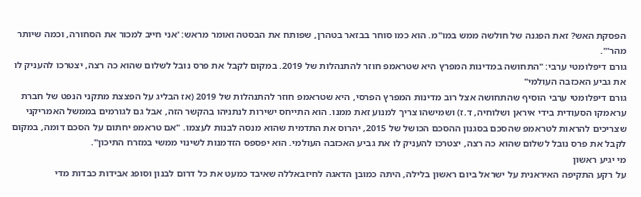הפסקת האש? זאת הפגנה של חולשה ממש במו"מ. הוא כמו סוחר בבזאר בטהרן, שפותח את הבסטה ואומר מראש: 'אני חייב למכור את הסחורה, וכמה שיותר מהר'".
גורם דיפלומטי ערבי: "התחושה במדינות המפרץ היא שטראמפ חוזר להתנהלות של 2019. במקום לקבל את פרס נובל לשלום שהוא כה רצה, יצטרכו להעניק לו את גביע האכזבה העולמי"
גורם דיפלומטי ערבי הוסיף שהתחושה אצל רוב מדינות המפרץ הפרסי, היא שטראמפ חוזר להתנהלות של 2019 (אז הבליג על הפצצת מתקני הנפט של חברת עראמקו הסעודית בידי איראן ושלוחיה, ד.ז) ושמישהו צריך למנוע זאת ממנו. הוא התייחס ישירות לנתניהו בהקשר הזה, אבל גם לגורמים בממשל האמריקני שצריכים להראות לטראמפ שהסכם בסגנון ההסכם הכושל של 2015, יהרוס את התדמית שהוא מנסה לבנות לעצמו. "אם טראמפ יחתום על הסכם דומה, במקום לקבל את פרס נובל לשלום שהוא כה רצה, יצטרכו להעניק לו את גביע האכזבה העולמי. הוא יפספס הזדמנות לשינוי ממשי במזרח התיכון".
מי יגיע ראשון
על רקע התקיפה האיראנית על ישראל ביום ראשון בלילה, היתה כמובן הדאגה לחיזבאללה שאיבד כמעט את כל דרום לבנון וסופג אבידות כבדות מדי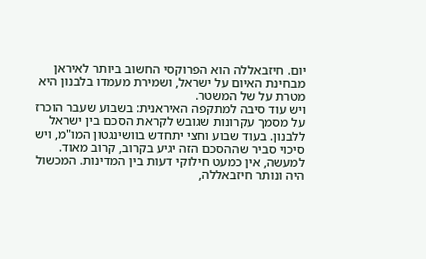יום. חיזבאללה הוא הפרוקסי החשוב ביותר לאיראן מבחינת האיום על ישראל, ושמירת מעמדו בלבנון היא מטרת על של המשטר.
ויש עוד סיבה למתקפה האיראנית: בשבוע שעבר הוכרז על מסמך עקרונות שגובש לקראת הסכם בין ישראל ללבנון. בעוד שבוע וחצי יתחדש בוושינגטון המו"מ, ויש סיכוי סביר שההסכם הזה יגיע בקרוב, קרוב מאוד. למעשה, אין כמעט חילוקי דעות בין המדינות. המכשול היה ונותר חיזבאללה,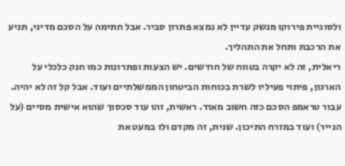ולסוגיית פירוקו מנשק עדיין לא נמצא פתרון סביר. אבל חתימה על הסכם מדיני, תניע את הרכבת ותחל את התהליך.
ריאלית, זה לא יקרה בטווח של חודשים. יש הצעות ופתרונות כמו חנק כלכלי על הארגון, פיתוי פעיליו לשרת בכוחות הביטחון הממשלתיים ועוד. אבל קל זה לא יהיה. עבור טראמפ הסכם כזה חשוב מאוד. ראשית, זהו עוד סכסוך שהוא אישית מסיים (על הנייר) ועוד במזרח התיכון. שנית, זה מקדם ולו במעט את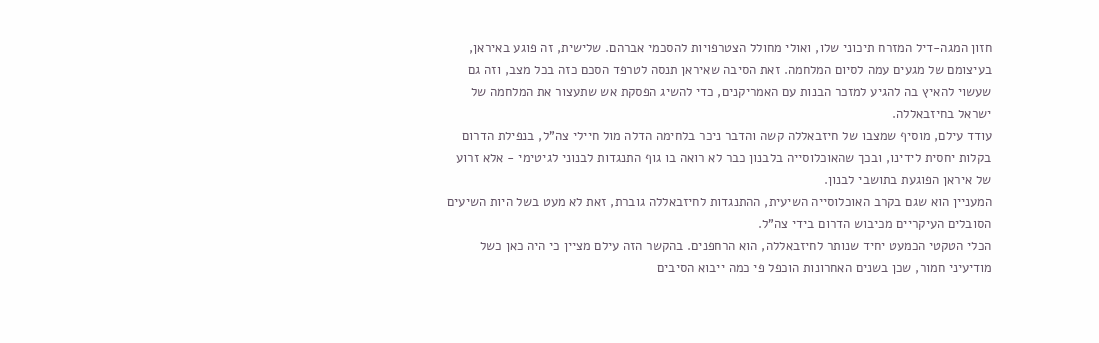חזון המגה-דיל המזרח תיכוני שלו, ואולי מחולל הצטרפויות להסכמי אברהם. שלישית, זה פוגע באיראן, בעיצומם של מגעים עמה לסיום המלחמה. זאת הסיבה שאיראן תנסה לטרפד הסכם כזה בכל מצב, וזה גם שעשוי להאיץ בה להגיע למזכר הבנות עם האמריקנים, כדי להשיג הפסקת אש שתעצור את המלחמה של ישראל בחיזבאללה.
עודד עילם, מוסיף שמצבו של חיזבאללה קשה והדבר ניכר בלחימה הדלה מול חיילי צה"ל, בנפילת הדרום בקלות יחסית לידינו, ובכך שהאוכלוסייה בלבנון כבר לא רואה בו גוף התנגדות לבנוני לגיטימי - אלא זרוע של איראן הפוגעת בתושבי לבנון.
המעניין הוא שגם בקרב האוכלוסייה השיעית, ההתנגדות לחיזבאללה גוברת, זאת לא מעט בשל היות השיעים הסובלים העיקריים מכיבוש הדרום בידי צה"ל.
הכלי הטקטי הכמעט יחיד שנותר לחיזבאללה, הוא הרחפנים. בהקשר הזה עילם מציין כי היה כאן כשל מודיעיני חמור, שכן בשנים האחרונות הוכפל פי כמה ייבוא הסיבים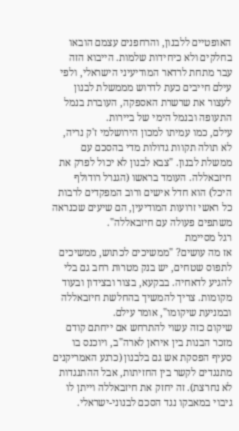האופטיים ללבנון, והרחפנים עצמם הובאו בחלקים ולא כיחידות שלמות. הייבוא הזה עבר מתחת לרדאר המודיעיני הישראלי, ולפי עילם חייבים כעת לדרוש מממשלת לבנון לעצור את שרשרת האספקה, העוברת בנמל התעופה ובנמל הימי של ביירות.
עילם, כמו עמיתו למכון הירושלמי ז'ק נריה, לא תולה תקוות גדולות מדי בהסכם עם ממשלת לבנון. "צבא לבנון לא יכול לפרק את חיזבאללה. העומד בראשו (הגנרל רודולף היכל) הוא חדל אישים ורוב המפקדים לרבות כל ראשי זרועות המודיעין, הם שיעים שכנראה משתפים פעולה עם חיזבאללה".
רגל מסיימת
אז מה עושים? "ממשיכים לכתוש, ממשיכים לתפוס שטחים, יש בנק מטרות רחב גם בלי להגיע לדאחיה. בבקעא, בצור ובצידון ובעוד מקומות. צריך להמשיך בהחלשת חיזבאללה ובמניעת שיקומו", אומר עילם.
שיקום כזה עשוי להתרחש אם ייחתם קודם מזכר הבנות בין איראן לארה"ב, ויוכנס בו סעיף הפסקת אש גם בלבנון (כרגע האמריקנים מתנגדים לקשר בין החזיתות, אבל ההתנגדות לא נחרצת). זה יחזק את חיזבאללה וייתן לו גיבוי במאבקו נגד הסכם לבנוני-ישראלי.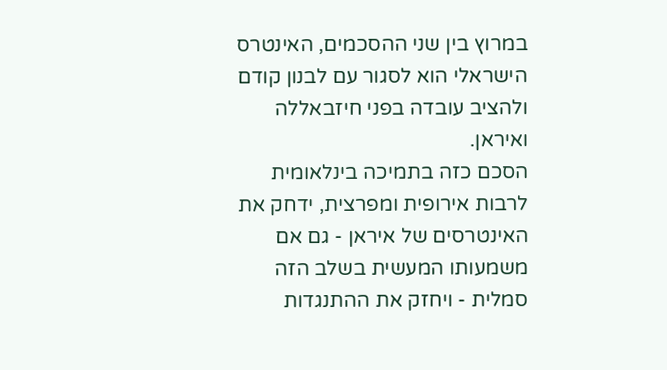במרוץ בין שני ההסכמים, האינטרס הישראלי הוא לסגור עם לבנון קודם ולהציב עובדה בפני חיזבאללה ואיראן.
הסכם כזה בתמיכה בינלאומית לרבות אירופית ומפרצית, ידחק את האינטרסים של איראן - גם אם משמעותו המעשית בשלב הזה סמלית - ויחזק את ההתנגדות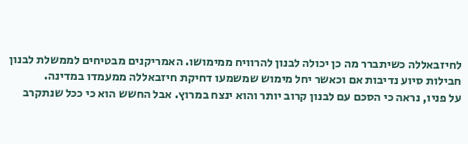לחיזבאללה כשיתברר מה כן יכולה לבנון להרוויח ממימושו. האמריקנים מבטיחים לממשלת לבנון חבילות סיוע נדיבות אם וכאשר יחל מימוש שמשמעו דחיקת חיזבאללה ממעמדו במדינה.
על פניו, נראה כי הסכם עם לבנון קרוב יותר והוא ינצח במרוץ. אבל החשש הוא כי ככל שנתקרב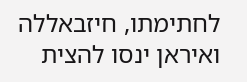לחתימתו, חיזבאללה ואיראן ינסו להצית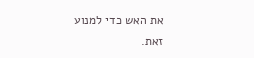את האש כדי למנוע זאת.